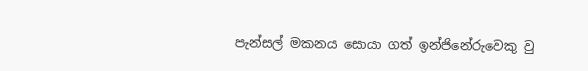පැන්සල් මකනය සොයා ගත් ඉන්ජිනේරුවෙකු වු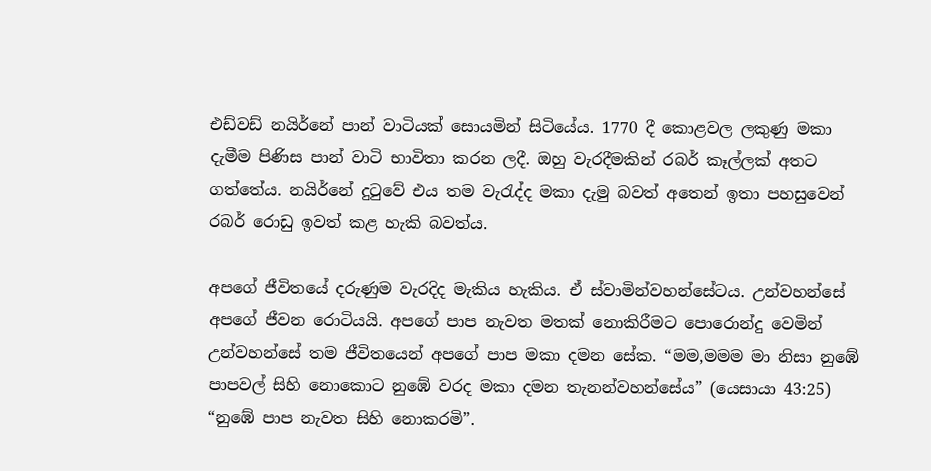එඩ්වඩ් නයිර්නේ පාන් වාටියක් සොයමින් සිටියේය. 1770 දී කොළවල ලකුණු මකා දැමීම පිණිස පාන් වාටි භාවිතා කරන ලදී. ඔහු වැරදීමකින් රබර් කෑල්ලක් අතට ගත්තේය. නයිර්නේ දුටුවේ එය තම වැරැද්ද මකා දැමු බවත් අතෙන් ඉතා පහසුවෙන් රබර් රොඩු ඉවත් කළ හැකි බවත්ය.

අපගේ ජීවිතයේ දරුණුම වැරදිද මැකිය හැකිය. ඒ ස්වාමින්වහන්සේටය. උන්වහන්සේ අපගේ ජීවන රොටියයි. අපගේ පාප නැවත මතක් නොකිරීමට පොරොන්දු වෙමින් උන්වහන්සේ තම ජීවිතයෙන් අපගේ පාප මකා දමන සේක. “මම,මමම මා නිසා නුඹේ පාපවල් සිහි නොකොට නුඹේ වරද මකා දමන තැනන්වහන්සේය” (යෙසායා 43:25) “නුඹේ පාප නැවත සිහි නොකරමි”.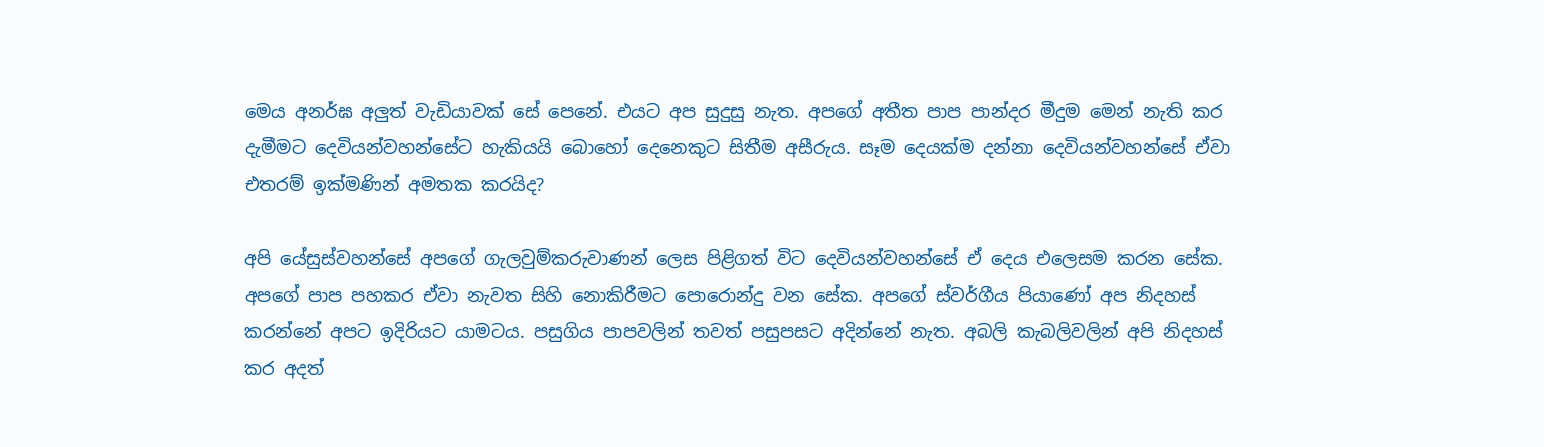මෙය අනර්ඝ අලුත් වැඩියාවක් සේ පෙනේ. එයට අප සුදුසු නැත. අපගේ අතීත පාප පාන්දර මීදුම මෙන් නැති කර දැමීමට දෙවියන්වහන්සේට හැකියයි බොහෝ දෙනෙකුට සිතීම අසීරුය. සෑම දෙයක්ම දන්නා දෙවියන්වහන්සේ ඒවා එතරම් ඉක්මණින් අමතක කරයිද?

අපි යේසුස්වහන්සේ අපගේ ගැලවුම්කරුවාණන් ලෙස පිළිගත් විට දෙවියන්වහන්සේ ඒ දෙය එලෙසම කරන සේක. අපගේ පාප පහකර ඒවා නැවත සිහි නොකිරීමට පොරොන්දු වන සේක. අපගේ ස්වර්ගීය පියාණෝ අප නිදහස් කරන්නේ අපට ඉදිරියට යාමටය. පසුගිය පාපවලින් තවත් පසුපසට අදින්නේ නැත. අබලි කැබලිවලින් අපි නිදහස් කර අදත්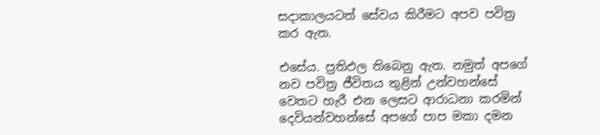සදාකාලයටත් සේවය කිරීමට අපව පවිත්‍ර කර ඇත.

එසේය. ප්‍රතිඵල තිබෙනු ඇත. නමුත් අපගේ නව පවිත්‍ර ජීවිතය තුළින් උන්වහන්සේ වෙතට හැරී එන ලෙසට ආරාධනා කරමින් දෙවියන්වහන්සේ අපගේ පාප මකා දමන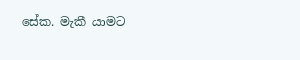සේක. මැකී යාමට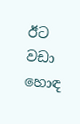ඊට වඩා හොඳ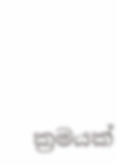ක්‍රමයක්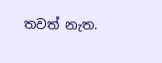තවත් නැත.